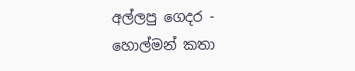අල්ලපු ගෙදර - හොල්මන් කතා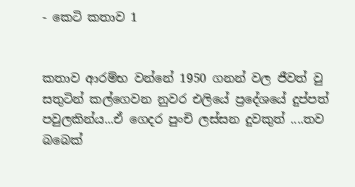- කෙටි කතාව 1


කතාව ආරම්භ වන්නේ 1950 ගනන් වල ජීවත් වු සතුටින් කල්ගෙවන නුවර එලියේ ප්‍රදේශයේ දුප්පත් පවුලකින්ය...ඒ ගෙදර පුංචි ලස්සන දුවකුත් ....තව බබෙක්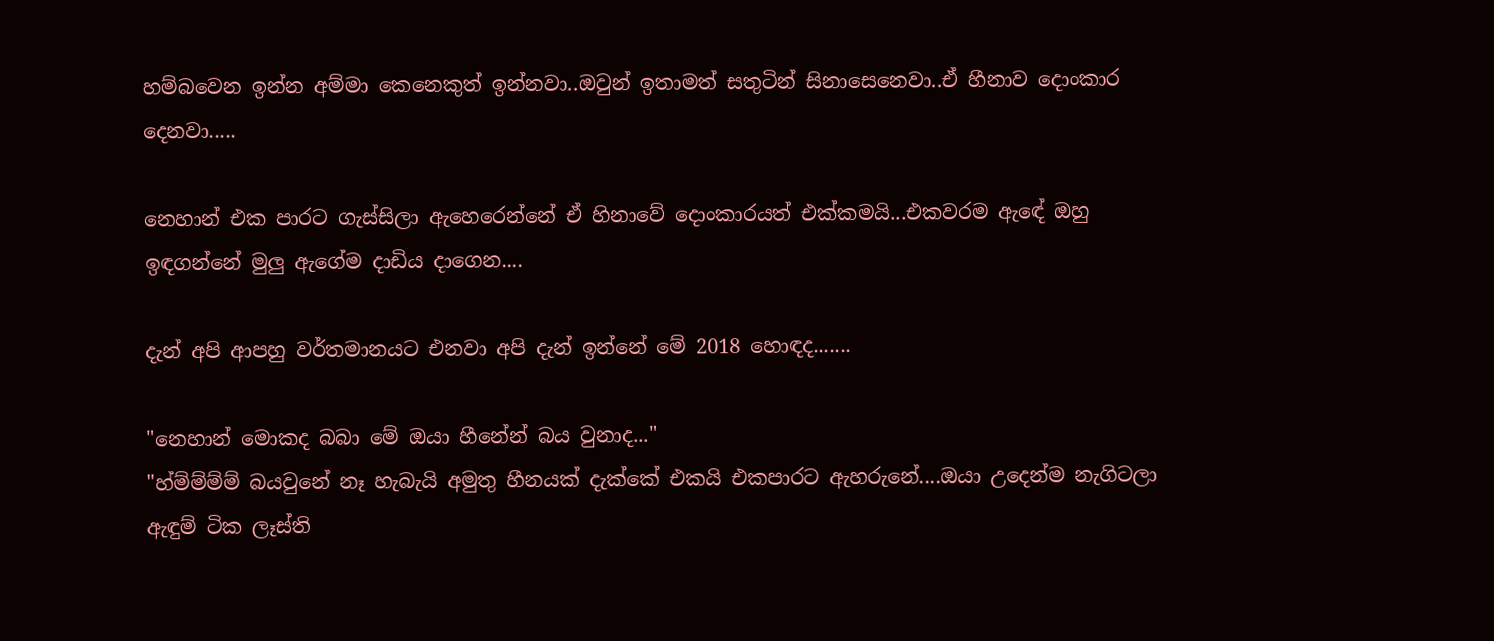හම්බවෙන ඉන්න අම්මා කෙනෙකුත් ඉන්නවා..ඔවුන් ඉතාමත් සතුටින් සිනාසෙනෙවා..ඒ හීනාව දොංකාර දෙනවා.....

නෙහාන් එක පාරට ගැස්සිලා ඇහෙරෙන්නේ ඒ හිනාවේ දොංකාරයත් එක්කමයි...එකවරම ඇඳේ ඔහු ඉඳගන්නේ මුලු ඇගේම දාඩිය දාගෙන....

දැන් අපි ආපහු වර්තමානයට එනවා අපි දැන් ඉන්නේ මේ 2018 හොඳද.......

"නෙහාන් මොකද බබා මේ ඔයා හීනේන් බය වුනාද..."
"හ්ම්ම්ම්ම් බයවුනේ නෑ හැබැයි අමුතු හීනයක් දැක්කේ එකයි එකපාරට ඇහරුනේ....ඔයා උදෙන්ම නැගිටලා ඇඳුම් ටික ලෑස්ති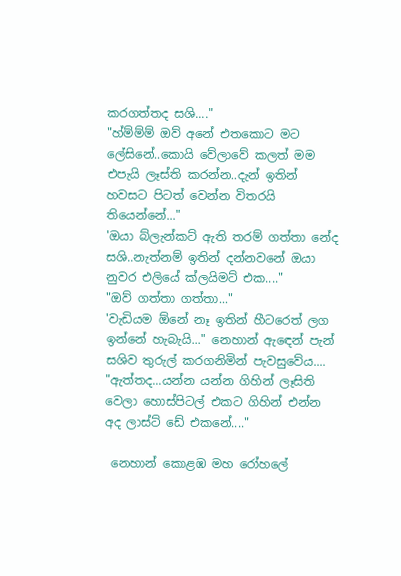කරගත්තද සශි...."
"හ්ම්ම්ම් ඔව් අනේ එතකොට මට ලේසිනේ..කොයි වේලාවේ කලත් මම එපැයි ලෑස්ති කරන්න..දැන් ඉතින් හවසට පිටත් වෙන්න විතරයි තියෙන්නේ..."
'ඔයා බ්ලැන්කට් ඇති තරම් ගත්තා නේද සශි..නැත්නම් ඉතින් දන්නවනේ ඔයා නුවර එලියේ ක්ලයිමට් එක...."
"ඔව් ගත්තා ගත්තා..."
'වැඩියම ඕනේ නෑ ඉතින් හීටරෙත් ලග ඉන්නේ හැබැයි..." නෙහාන් ඇඳෙන් පැන් සශිව තුරුල් කරගනිමින් පැවසුවේය....
"ඇත්තද...යන්න යන්න ගිහින් ලෑසිති වෙලා හොස්පිටල් එකට ගිහින් එන්න අද ලාස්ට් ඩේ එකනේ...."

 නෙහාන් කොළඹ මහ රෝහලේ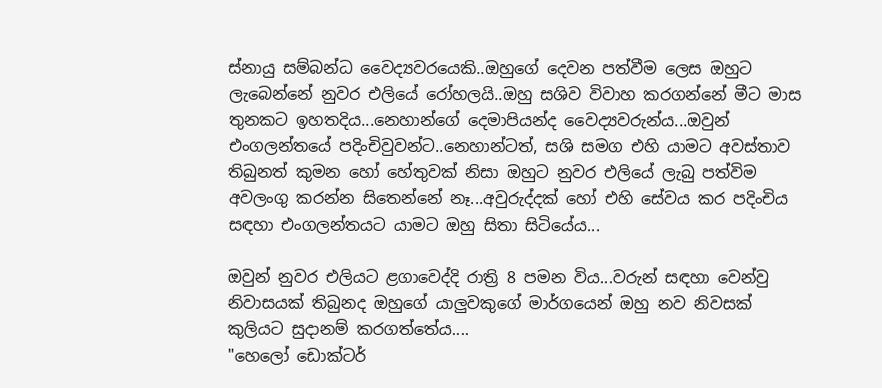ස්නායු සම්බන්ධ වෛද්‍යවරයෙකි..ඔහුගේ දෙවන පත්වීම ලෙස ඔහුට ලැබෙන්නේ නුවර එලියේ රෝහලයි..ඔහු සශිව විවාහ කරගන්නේ මීට මාස තුනකට ඉහතදිය...නෙහාන්ගේ දෙමාපියන්ද වෛද්‍යවරුන්ය...ඔවුන් එංගලන්තයේ පදිංචිවුවන්ට..නෙහාන්ටත්, සශි සමග එහි යාමට අවස්තාව තිබුනත් කුමන හෝ හේතුවක් නිසා ඔහුට නුවර එලියේ ලැබු පත්විම අවලංගු කරන්න සිතෙන්නේ නෑ...අවුරුද්දක් හෝ එහි සේවය කර පදිංචිය සඳහා එංගලන්තයට යාමට ඔහු සිතා සිටියේය...

ඔවුන් නුවර එලියට ළගාවෙද්දි රාත්‍රි 8 පමන විය...වරුන් සඳහා වෙන්වු නිවාසයක් තිබුනද ඔහුගේ යාලුවකුගේ මාර්ගයෙන් ඔහු නව නිවසක් කුලියට සුදානම් කරගත්තේය....
"හෙලෝ ඩොක්ටර්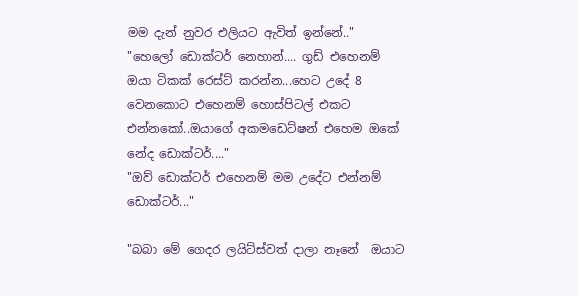මම දැන් නුවර එලියට ඇවිත් ඉන්නේ.."
"හෙලෝ ඩොක්ටර් නෙහාන්.... ගුඩ් එහෙනම් ඔයා ටිකක් රෙස්ට් කරන්න...හෙට උදේ 8 වෙනකොට එහෙනම් හොස්පිටල් එකට එන්නකෝ..ඔයාගේ අකමඩෙට්ෂන් එහෙම ඔකේ නේද ඩොක්ටර්...."
"ඔව් ඩොක්ටර් එහෙනම් මම උදේට එන්නම් ඩොක්ටර්..."

"බබා මේ ගෙදර ලයිට්ස්වත් දාලා නෑනේ  ඔයාට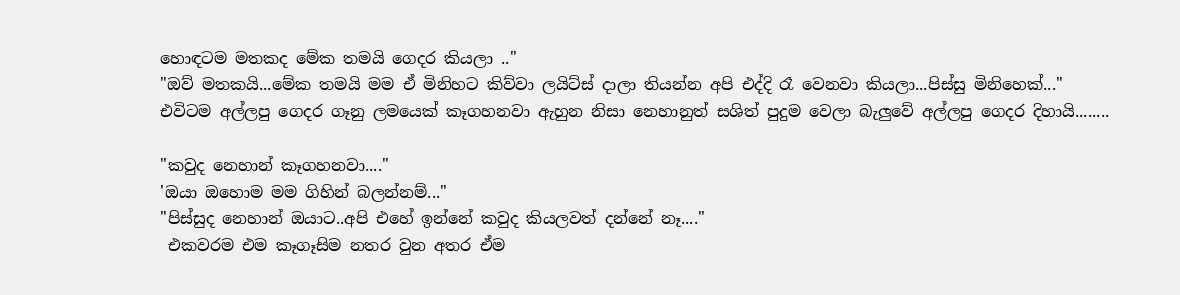හොඳටම මතකද මේක තමයි ගෙදර කියලා .."
"ඔව් මතකයි...මේක තමයි මම ඒ මිනිහට කිව්වා ලයිට්ස් දාලා තියන්න අපි එද්දි රෑ වෙනවා කියලා...පිස්සු මිනිහෙක්..."
එවිටම අල්ලපු ගෙදර ගෑනු ලමයෙක් කෑගහනවා ඇහුන නිසා නෙහානුත් සශිත් පුදුම වෙලා බැලුවේ අල්ලපු ගෙදර දිහායි........

"කවුද නෙහාන් කෑගහනවා...."
'ඔයා ඔහොම මම ගිහින් බලන්නම්..."
"පිස්සුද නෙහාන් ඔයාට..අපි එහේ ඉන්නේ කවුද කියලවත් දන්නේ නෑ...."
 එකවරම එම කෑගෑසිම නතර වුන අතර ඒම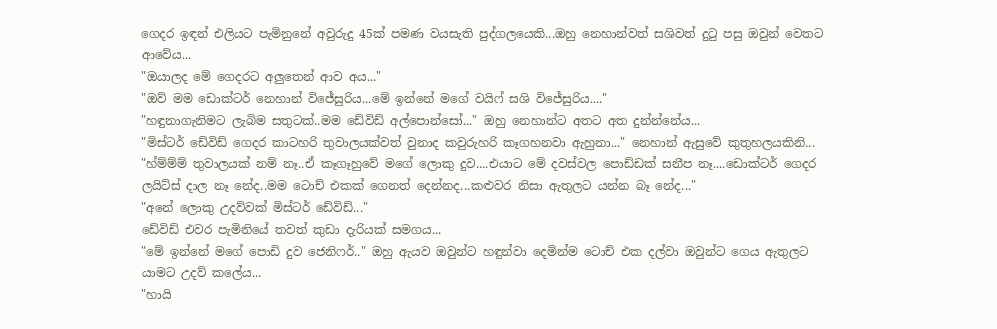ගෙදර ඉඳන් එලියට පැමිනුනේ අවුරුදු 45ක් පමණ වයසැති පුද්ගලයෙකි...ඔහු නෙහාන්වත් සශිවත් දුටු පසු ඔවුන් වෙතට ආවේය...
"ඔයාලද මේ ගෙදරට අලුතෙන් ආව අය..."
"ඔව් මම ඩොක්ටර් නෙහාන් විජේසුරිය...මේ ඉන්නේ මගේ වයිෆ් සශි විජේසුරිය...."
"හඳුනාගැනිමට ලැබිම සතුටක්..මම ඩේවිඩ් අල්පොන්සෝ..." ඔහු නෙහාන්ට අතට අත දුන්න්නේය...
"මිස්ටර් ඩේවිඩ් ගෙදර කාටහරි තුවාලයක්වත් වුනාද කවුරුහරි කෑගහනවා ඇහුනා..." නෙහාන් ඇසුවේ කුතුහලයකිනි...
"හ්ම්ම්ම් තුවාලයක් නම් නෑ..ඒ කෑගෑහුවේ මගේ ලොකු දුව....එයාට මේ දවස්වල පොඩ්ඩක් සනීප නෑ....ඩොක්ටර් ගෙදර ලයිට්ස් දාල නෑ නේද..මම ටොච් එකක් ගෙනත් දෙන්නද...කළුවර නිසා ඇතුලට යන්න බෑ නේද..."
"අනේ ලොකු උදව්වක් මිස්ටර් ඩේවිඩ්..."
ඩේවිඩ් එවර පැමිනියේ තවත් කුඩා දැරියක් සමගය...
"මේ ඉන්නේ මගේ පොඩි දුව ජෙනිෆර්.." ඔහු ඇයව ඔවුන්ට හඳුන්වා දෙමින්ම ටොච් එක දල්වා ඔවුන්ට ගෙය ඇතුලට යාමට උදව් කලේය...
"හායි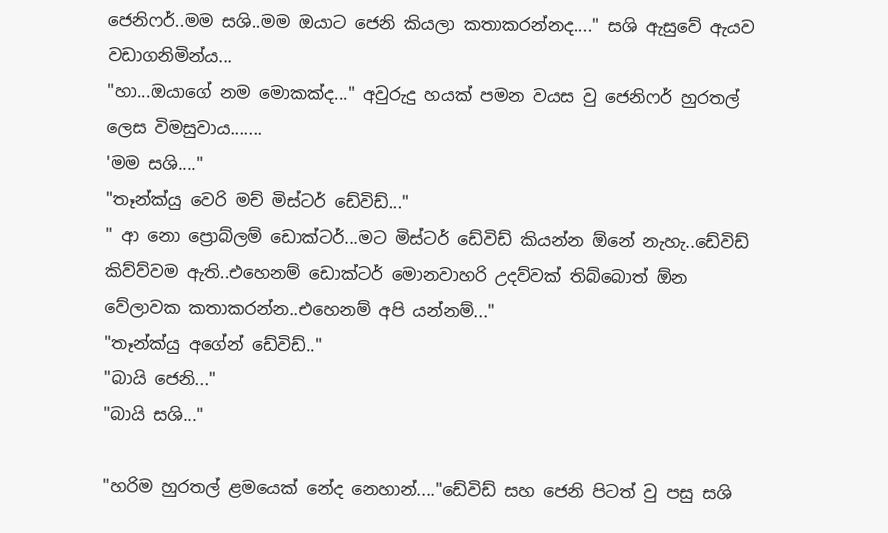ජෙනිෆර්..මම සශි..මම ඔයාට ජෙනි කියලා කතාකරන්නද...." සශි ඇසුවේ ඇයව වඩාගනිමින්ය...
"හා...ඔයාගේ නම මොකක්ද..." අවුරුදු හයක් පමන වයස වු ජෙනිෆර් හුරතල් ලෙස විමසුවාය.......
'මම සශි...."
"තෑන්ක්යු වෙරි මච් මිස්ටර් ඩේවිඩ්..."
" ආ නො ප්‍රොබ්ලම් ඩොක්ටර්...මට මිස්ටර් ඩේවිඩ් කියන්න ඕනේ නැහැ..ඩේවිඩ් කිව්ව්වම ඇති..එහෙනම් ඩොක්ටර් මොනවාහරි උදව්වක් තිබ්බොත් ඕන වේලාවක කතාකරන්න..එහෙනම් අපි යන්නම්..."
"තෑන්ක්යු අගේන් ඩේවිඩ්.."
"බායි ජෙනි..."
"බායි සශි..."

"හරිම හුරතල් ළමයෙක් නේද නෙහාන්...."ඩේවිඩ් සහ ජෙනි පිටත් වු පසු සශි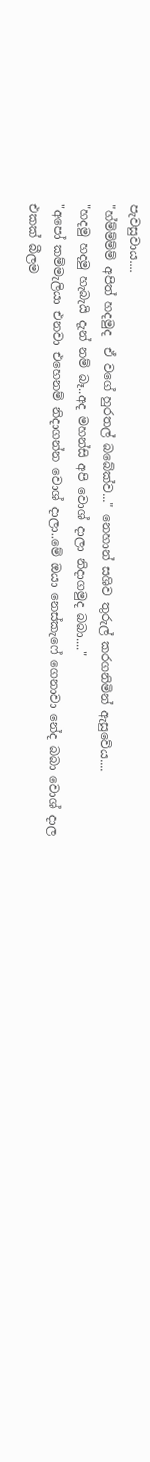පැවසුවාය....
"හ්ම්ම්ම්ම් අපිත් හදමුද  ඒ වගේ හුරතල් බබේක්ව..." නෙහාන් සශිව තුරුල් කරගනිමින් ඇසුවේය....
"හදමු හදමු හැබැයි දැන් නම් බෑ..අද මහන්සි අපි වොශ් දාලා නිදාගමුද බබා...."
"අපෝ කම්මැලියා එනවා එහෙනම් නිදාගන්න වොශ් දාලා..මේ ඔයා නෙස්කැෆේ ගෙනාවා නේද බබා වොශ් දාල එකක් බීලම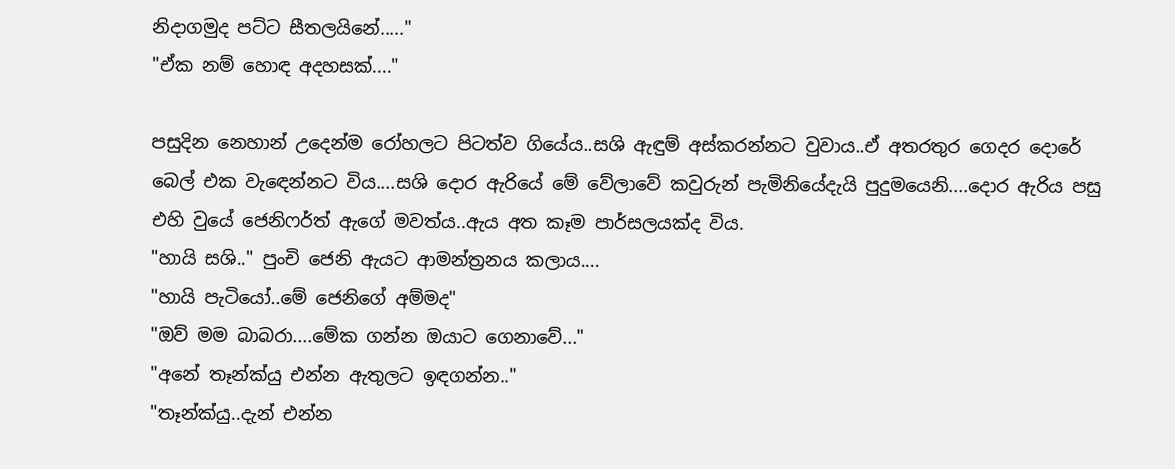නිදාගමුද පට්ට සීතලයිනේ....."
"ඒක නම් හොඳ අදහසක්...."

පසුදින නෙහාන් උදෙන්ම රෝහලට පිටත්ව ගියේය..සශි ඇඳුම් අස්කරන්නට වුවාය..ඒ අතරතුර ගෙදර දොරේ බෙල් එක වැඳෙන්නට විය....සශි දොර ඇරියේ මේ වේලාවේ කවුරුන් පැමිනියේදැයි පුදුමයෙනි....දොර ඇරිය පසු එහි වුයේ ජෙනිෆර්ත් ඇගේ මවත්ය..ඇය අත කෑම පාර්සලයක්ද විය.
"හායි සශි.." පුංචි ජෙනි ඇයට ආමන්ත්‍රනය කලාය....
"හායි පැටියෝ..මේ ජෙනිගේ අම්මද"
"ඔව් මම බාබරා....මේක ගන්න ඔයාට ගෙනාවේ..."
"අනේ තෑන්ක්යු එන්න ඇතුලට ඉඳගන්න.."
"තෑන්ක්යු..දැන් එන්න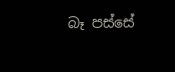බෑ පස්සේ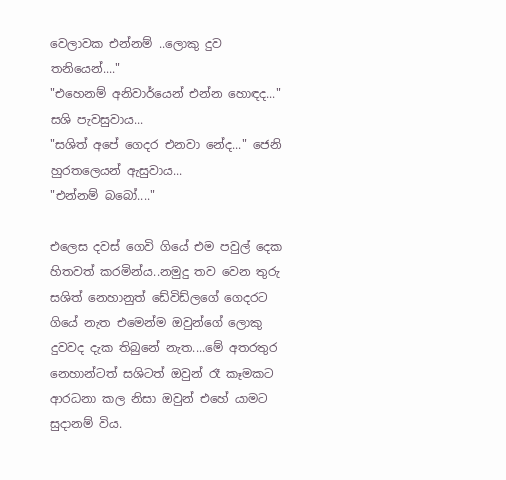වෙලාවක එන්නම් ..ලොකු දුව තනියෙන්...."
"එහෙනම් අනිවාර්යෙන් එන්න හොඳද..." සශි පැවසුවාය...
"සශිත් අපේ ගෙදර එනවා නේද..." ජෙනි හුරතලෙයන් ඇසුවාය...
"එන්නම් බබෝ...."

එලෙස දවස් ගෙවි ගියේ එම පවුල් දෙක හිතවත් කරමින්ය..නමුදු තව වෙන තුරු සශිත් නෙහානුත් ඩේවිඩ්ලගේ ගෙදරට ගියේ නැත එමෙන්ම ඔවුන්ගේ ලොකු දුවවද දැක තිබුනේ නැත....මේ අතරතුර නෙහාන්ටත් සශිටත් ඔවුන් රෑ කෑමකට ආරධනා කල නිසා ඔවුන් එහේ යාමට සුදානම් විය.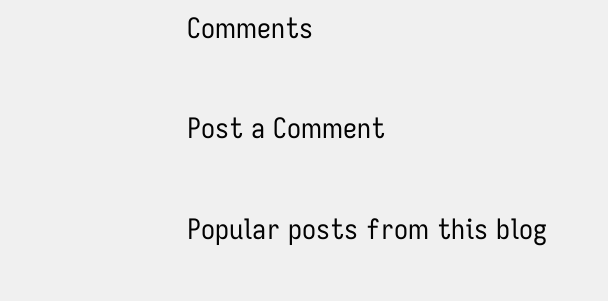Comments

Post a Comment

Popular posts from this blog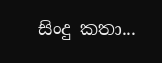සිංදු කතා...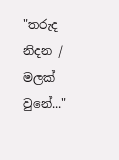"තරුද නිදන / මලක් වුනේ..."